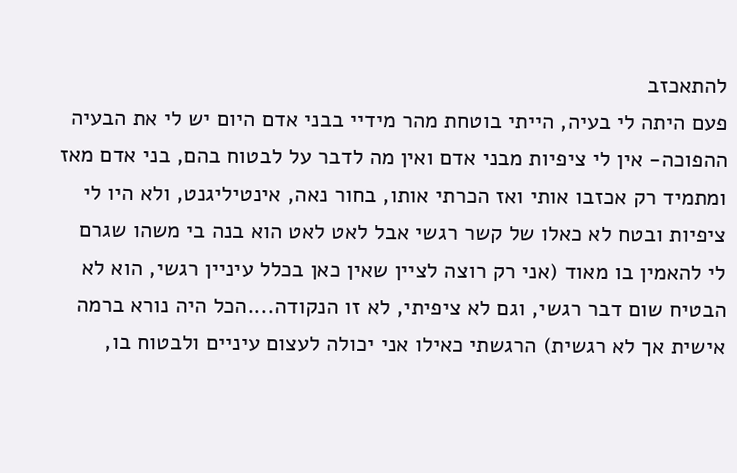להתאכזב
פעם היתה לי בעיה, הייתי בוטחת מהר מידיי בבני אדם היום יש לי את הבעיה ההפוכה- אין לי ציפיות מבני אדם ואין מה לדבר על לבטוח בהם, בני אדם מאז ומתמיד רק אכזבו אותי ואז הכרתי אותו, בחור נאה, אינטיליגנט, ולא היו לי ציפיות ובטח לא כאלו של קשר רגשי אבל לאט לאט הוא בנה בי משהו שגרם לי להאמין בו מאוד (אני רק רוצה לציין שאין כאן בכלל עיניין רגשי, הוא לא הבטיח שום דבר רגשי, וגם לא ציפיתי, לא זו הנקודה....הכל היה נורא ברמה אישית אך לא רגשית) הרגשתי כאילו אני יכולה לעצום עיניים ולבטוח בו,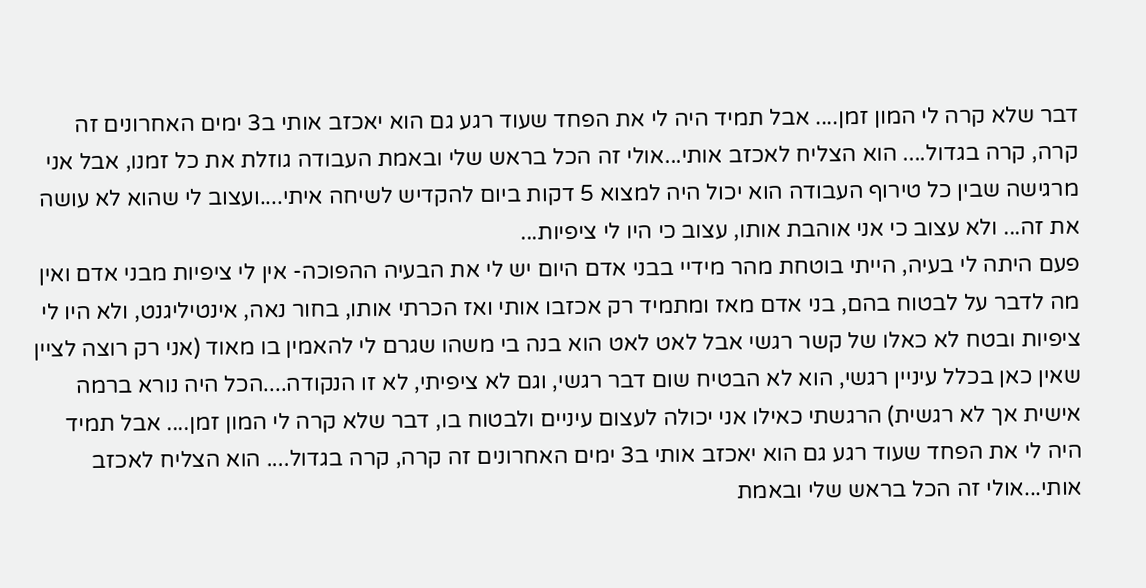דבר שלא קרה לי המון זמן.... אבל תמיד היה לי את הפחד שעוד רגע גם הוא יאכזב אותי ב3 ימים האחרונים זה קרה, קרה בגדול.... הוא הצליח לאכזב אותי...אולי זה הכל בראש שלי ובאמת העבודה גוזלת את כל זמנו, אבל אני מרגישה שבין כל טירוף העבודה הוא יכול היה למצוא 5 דקות ביום להקדיש לשיחה איתי....ועצוב לי שהוא לא עושה את זה... ולא עצוב כי אני אוהבת אותו, עצוב כי היו לי ציפיות...
פעם היתה לי בעיה, הייתי בוטחת מהר מידיי בבני אדם היום יש לי את הבעיה ההפוכה- אין לי ציפיות מבני אדם ואין מה לדבר על לבטוח בהם, בני אדם מאז ומתמיד רק אכזבו אותי ואז הכרתי אותו, בחור נאה, אינטיליגנט, ולא היו לי ציפיות ובטח לא כאלו של קשר רגשי אבל לאט לאט הוא בנה בי משהו שגרם לי להאמין בו מאוד (אני רק רוצה לציין שאין כאן בכלל עיניין רגשי, הוא לא הבטיח שום דבר רגשי, וגם לא ציפיתי, לא זו הנקודה....הכל היה נורא ברמה אישית אך לא רגשית) הרגשתי כאילו אני יכולה לעצום עיניים ולבטוח בו, דבר שלא קרה לי המון זמן.... אבל תמיד היה לי את הפחד שעוד רגע גם הוא יאכזב אותי ב3 ימים האחרונים זה קרה, קרה בגדול.... הוא הצליח לאכזב אותי...אולי זה הכל בראש שלי ובאמת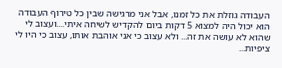העבודה גוזלת את כל זמנו, אבל אני מרגישה שבין כל טירוף העבודה הוא יכול היה למצוא 5 דקות ביום להקדיש לשיחה איתי....ועצוב לי שהוא לא עושה את זה... ולא עצוב כי אני אוהבת אותו, עצוב כי היו לי ציפיות...